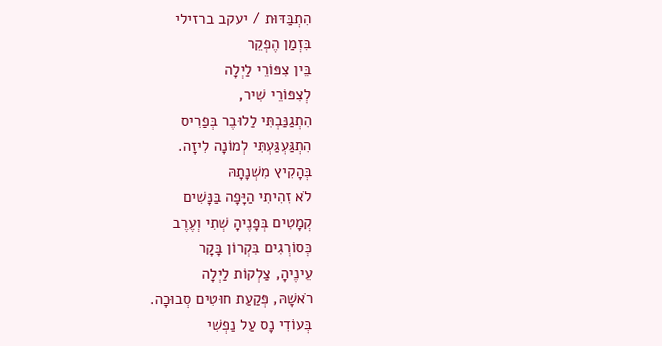הִתְבַּדּוּת / יעקב ברזילי
בִּזְמַן הֶפְקֵר
בֵּין צִפּוֹרֵי לַיְלָה
לְצִפּוֹרֵי שִׁיר,
הִתְגַנַּבְתִּי לַלוּבֶר בְּפַרִיס
הִתְגַּעְגַּעְתִּי לְמוֹנָה לִיזָה.
בְּהָקִיץ מִשְׁנָתָהּ
לֹא זִהִיתִי הַיָּפָה בַּנָּשִׁים
קְמָטִים בְּפָנֶיהָ שְׁתִי וְעֶרֶב
כְּסוֹרְגִים בִּקְרוֹן בָּקָר
עֵינֶיהָ, צַלְקוֹת לַיְלָה
רֹאשָׁהּ, פְּקַעַת חוּטִים סְבוּכָה.
בְּעוֹדִי נָס עַל נַפְשִׁי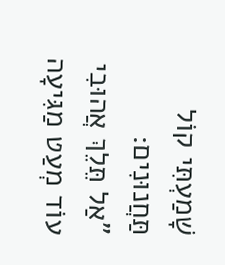שָׁמַעְתִּי קוֹל תַּחֲנוּנִים:
"אַל תֵּלֵךְ אֲהוּבִי
עוֹד מְעַט מַגִּיעָה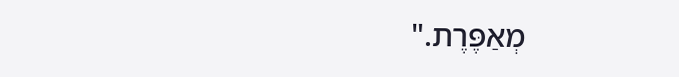מְאַפֶּרֶת."